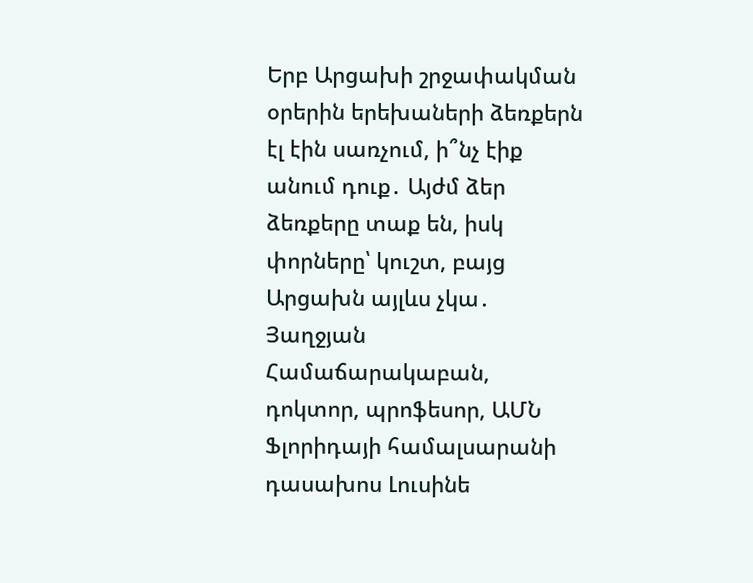Երբ Արցախի շրջափակման օրերին երեխաների ձեռքերն էլ էին սառչում, ի՞նչ էիք անում դուք․ Այժմ ձեր ձեռքերը տաք են, իսկ փորները՝ կուշտ, բայց Արցախն այլևս չկա․ Յաղջյան
Համաճարակաբան, դոկտոր, պրոֆեսոր, ԱՄՆ Ֆլորիդայի համալսարանի դասախոս Լուսինե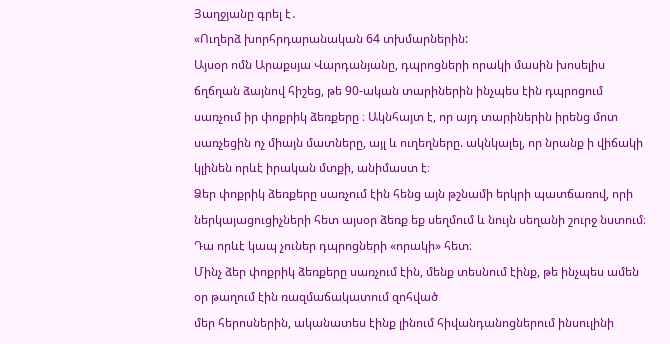Յաղջյանը գրել է․
«Ուղերձ խորհրդարանական 64 տխմարներին:
Այսօր ոմն Արաքսյա Վարդանյանը, դպրոցների որակի մասին խոսելիս ճղճղան ձայնով հիշեց, թե 90-ական տարիներին ինչպես էին դպրոցում սառչում իր փոքրիկ ձեռքերը ։ Ակնհայտ է, որ այդ տարիներին իրենց մոտ սառչեցին ոչ միայն մատները, այլ և ուղեղները. ակնկալել, որ նրանք ի վիճակի կլինեն որևէ իրական մտքի, անիմաստ է։
Ձեր փոքրիկ ձեռքերը սառչում էին հենց այն թշնամի երկրի պատճառով, որի ներկայացուցիչների հետ այսօր ձեռք եք սեղմում և նույն սեղանի շուրջ նստում։ Դա որևէ կապ չուներ դպրոցների «որակի» հետ։
Մինչ ձեր փոքրիկ ձեռքերը սառչում էին, մենք տեսնում էինք, թե ինչպես ամեն օր թաղում էին ռազմաճակատում զոհված
մեր հերոսներին, ականատես էինք լինում հիվանդանոցներում ինսուլինի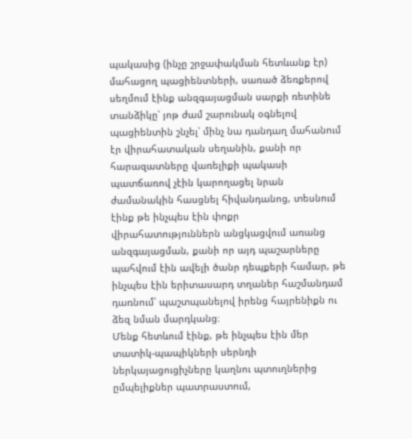պակասից (ինչը շրջափակման հետևանք էր) մահացող պացիենտների, սառած ձեռքերով սեղմում էինք անզգայացման սարքի ռետինե տանձիկը՝ յոթ ժամ շարունակ օգնելով պացիենտին շնչել՝ մինչ նա դանդաղ մահանում էր վիրահատական սեղանին, քանի որ հարազատները վառելիքի պակասի պատճառով չէին կարողացել նրան ժամանակին հասցնել հիվանդանոց, տեսնում էինք թե ինչպես էին փոքր վիրահատություններն անցկացվում առանց անզգայացման, քանի որ այդ պաշարները պահվում էին ավելի ծանր դեպքերի համար, թե ինչպես էին երիտասարդ տղաներ հաշմանդամ դառնում՝ պաշտպանելով իրենց հայրենիքն ու ձեզ նման մարդկանց։
Մենք հետևում էինք, թե ինչպես էին մեր տատիկ-պապիկների սերնդի ներկայացուցիչները կաղնու պտուղներից ըմպելիքներ պատրաստում,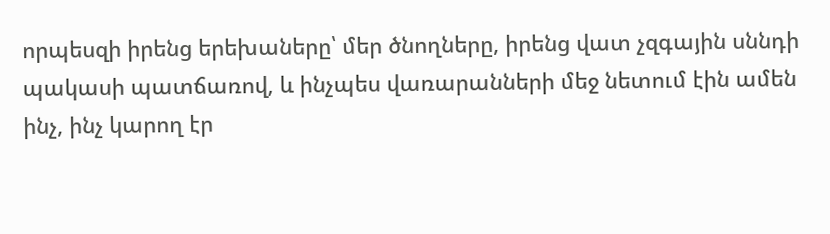որպեսզի իրենց երեխաները՝ մեր ծնողները, իրենց վատ չզգային սննդի պակասի պատճառով, և ինչպես վառարանների մեջ նետում էին ամեն ինչ, ինչ կարող էր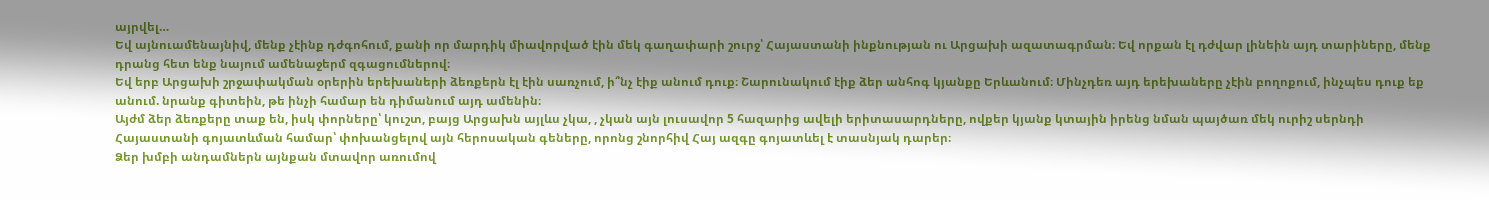այրվել…
Եվ այնուամենայնիվ, մենք չէինք դժգոհում, քանի որ մարդիկ միավորված էին մեկ գաղափարի շուրջ՝ Հայաստանի ինքնության ու Արցախի ազատագրման։ Եվ որքան էլ դժվար լինեին այդ տարիները, մենք դրանց հետ ենք նայում ամենաջերմ զգացումներով։
Եվ երբ Արցախի շրջափակման օրերին երեխաների ձեռքերն էլ էին սառչում, ի՞նչ էիք անում դուք։ Շարունակում էիք ձեր անհոգ կյանքը Երևանում։ Մինչդեռ այդ երեխաները չէին բողոքում, ինչպես դուք եք անում. նրանք գիտեին, թե ինչի համար են դիմանում այդ ամենին։
Այժմ ձեր ձեռքերը տաք են, իսկ փորները՝ կուշտ, բայց Արցախն այլևս չկա, , չկան այն լուսավոր 5 հազարից ավելի երիտասարդները, ովքեր կյանք կտային իրենց նման պայծառ մեկ ուրիշ սերնդի Հայաստանի գոյատևման համար՝ փոխանցելով այն հերոսական գեները, որոնց շնորհիվ Հայ ազգը գոյատևել է տասնյակ դարեր։
Ձեր խմբի անդամներն այնքան մտավոր առումով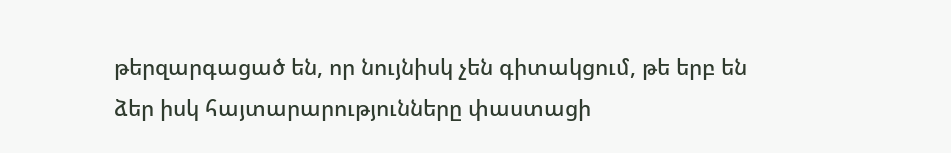թերզարգացած են, որ նույնիսկ չեն գիտակցում, թե երբ են ձեր իսկ հայտարարությունները փաստացի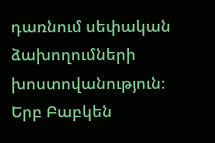դառնում սեփական ձախողումների խոստովանություն։ Երբ Բաբկեն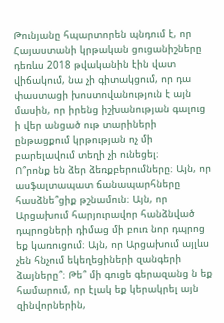Թունյանը հպարտորեն պնդում է, որ Հայաստանի կրթական ցուցանիշները դեռևս 2018 թվականին էին վատ վիճակում, նա չի գիտակցում, որ դա փաստացի խոստովանություն է այն մասին, որ իրենց իշխանության գալուց ի վեր անցած ութ տարիների ընթացքում կրթության ոչ մի բարելավում տեղի չի ունեցել։
Ո՞րոնք են ձեր ձեռքբերումները։ Այն, որ ասֆալտապատ ճանապարհները հասձնե՞ցիք թշնամուն։ Այն, որ Արցախում հարյուրավոր հանձնված դպրոցների դիմաց մի բուռ նոր դպրոց եք կառուցում։ Այն, որ Արցախում այլևս չեն հնչում եկեղեցիների զանգերի ձայները՞։ Թե՞ մի գուցե գերազանց ն եք համարում, որ էլակ եք կերակրել այն զինվորներին,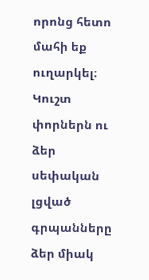որոնց հետո մահի եք ուղարկել։
Կուշտ փորներն ու ձեր սեփական լցված գրպանները ձեր միակ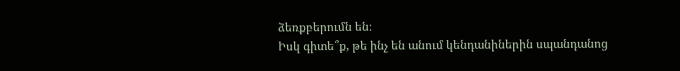ձեռքբերումն են։
Իսկ գիտե՞ք, թե ինչ են անում կենդանիներին սպանդանոց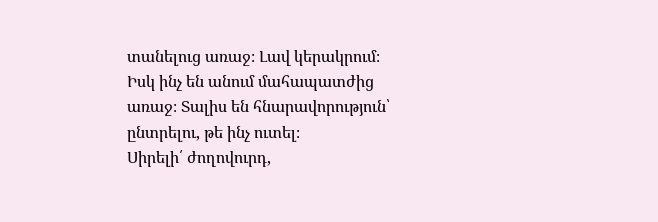տանելուց առաջ։ Լավ կերակրում։ Իսկ ինչ են անում մահապատժից առաջ։ Տալիս են հնարավորություն՝ ընտրելու, թե ինչ ուտել։
Սիրելի՛ ժողովուրդ,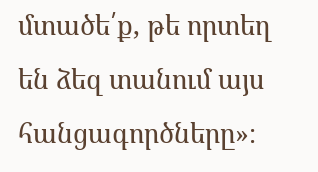մտածե՛ք, թե որտեղ են ձեզ տանում այս հանցագործները»։